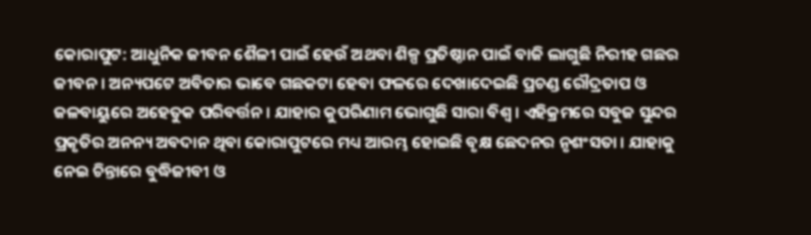କୋରାପୁଟ: ଆଧୁନିକ ଜୀବନ ଶୈଳୀ ପାଇଁ ହେଉଁ ଅଥବା ଶିଳ୍ପ ପ୍ରତିଷ୍ଠାନ ପାଇଁ ବାଜି ଲାଗୁଛି ନିରୀହ ଗଛର ଜୀବନ । ଅନ୍ୟପଟେ ଅବିତାର ଭାବେ ଗଛକଟା ହେବା ଫଳରେ ଦେଖାଦେଇଛି ପ୍ରଚଣ୍ଡ ରୌଦ୍ରତାପ ଓ ଜଳବାୟୁରେ ଅହେତୁକ ପରିବର୍ତ୍ତନ । ଯାହାର କୁପରିଣାମ ଭୋଗୁଛି ସାରା ବିଶ୍ବ । ଏହିକ୍ରମରେ ସବୁଜ ସୁନ୍ଦର ପ୍ରକୃତିର ଅନନ୍ୟ ଅବଦାନ ଥିବା କୋରାପୁଟରେ ମଧ୍ୟ ଆରମ୍ଭ ହୋଇଛି ବୃକ୍ଷ ଛେଦନର ନୃଶଂସତା । ଯାହାକୁ ନେଇ ଚିନ୍ତାରେ ବୁଦ୍ଧିଜୀବୀ ଓ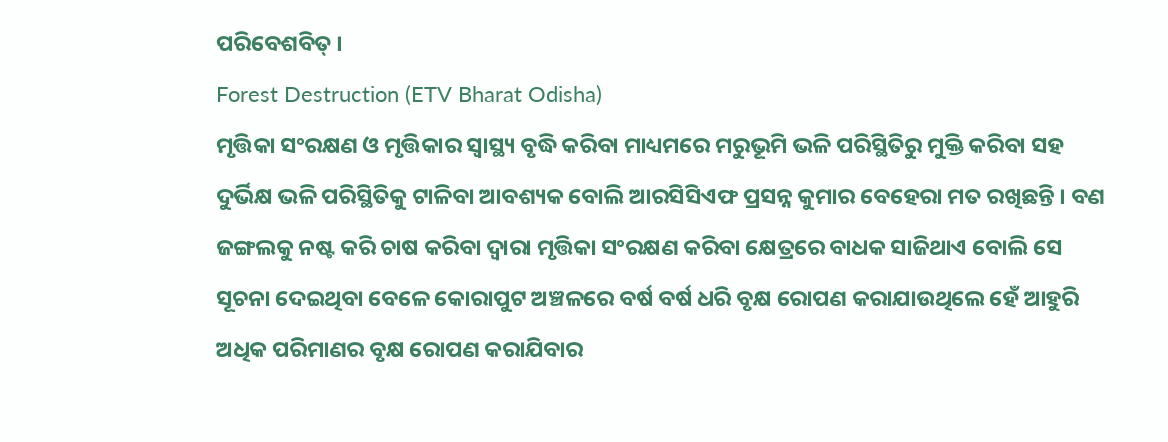ପରିବେଶବିତ୍ ।
Forest Destruction (ETV Bharat Odisha)
ମୃତ୍ତିକା ସଂରକ୍ଷଣ ଓ ମୃତ୍ତିକାର ସ୍ବାସ୍ଥ୍ୟ ବୃଦ୍ଧି କରିବା ମାଧ୍ୟମରେ ମରୁଭୂମି ଭଳି ପରିସ୍ଥିତିରୁ ମୁକ୍ତି କରିବା ସହ ଦୁର୍ଭିକ୍ଷ ଭଳି ପରିସ୍ଥିତିକୁ ଟାଳିବା ଆବଶ୍ୟକ ବୋଲି ଆରସିସିଏଫ ପ୍ରସନ୍ନ କୁମାର ବେହେରା ମତ ରଖିଛନ୍ତି । ବଣ ଜଙ୍ଗଲକୁ ନଷ୍ଟ କରି ଚାଷ କରିବା ଦ୍ବାରା ମୃତ୍ତିକା ସଂରକ୍ଷଣ କରିବା କ୍ଷେତ୍ରରେ ବାଧକ ସାଜିଥାଏ ବୋଲି ସେ ସୂଚନା ଦେଇଥିବା ବେଳେ କୋରାପୁଟ ଅଞ୍ଚଳରେ ବର୍ଷ ବର୍ଷ ଧରି ବୃକ୍ଷ ରୋପଣ କରାଯାଉଥିଲେ ହେଁ ଆହୁରି ଅଧିକ ପରିମାଣର ବୃକ୍ଷ ରୋପଣ କରାଯିବାର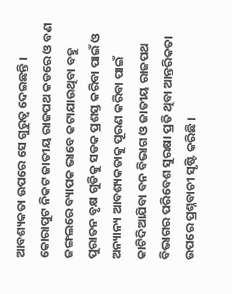ଆବଶ୍ୟକତା ଉପରେ ସେ ଗୁରୁତ୍ବ ଦେଇଛନ୍ତି ।
କୋରାପୁଟ ନିକଟ ଜାତୀୟ ରାଜପଥ କଡରେ ଓ ବଣ ଜଙ୍ଗଲରେ ବ୍ୟାପକ ଭାବେ କଟାଯାଉଥିବା ବହୁ ପୁରାତନ ବୃକ୍ଷ ଗୁଡିକୁ ସଡକ ପ୍ରଶସ୍ତ କରିବା ପାଇଁ ଓ ଅନ୍ୟାନ୍ୟ ଆବଶ୍ୟକତାକୁ ପୂରଣ କରିବା ପାଇଁ କାଟିଦିଆଯିବା ବନ ବିଭାଗ ଓ ଜାତୀୟ ରାଜପଥ ବିଭାଗର ପରିବେଶ ସୁରକ୍ଷା ପ୍ରତି ଥିବା ଆନ୍ତରିକତା ଉପରେ ପ୍ରଶ୍ନବାଚୀ ସୃଷ୍ଟି କରିଛି ।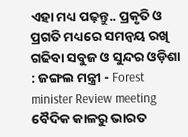ଏହା ମଧ୍ୟ ପଢ଼ନ୍ତୁ.. ପ୍ରକୃତି ଓ ପ୍ରଗତି ମଧ୍ୟରେ ସମନ୍ୱୟ ରଖି ଗଢିବା ସବୁଜ ଓ ସୁନ୍ଦର ଓଡ଼ିଶା : ଜଙ୍ଗଲ ମନ୍ତ୍ରୀ - Forest minister Review meeting
ବୈଦିକ କାଳରୁ ଭାରତ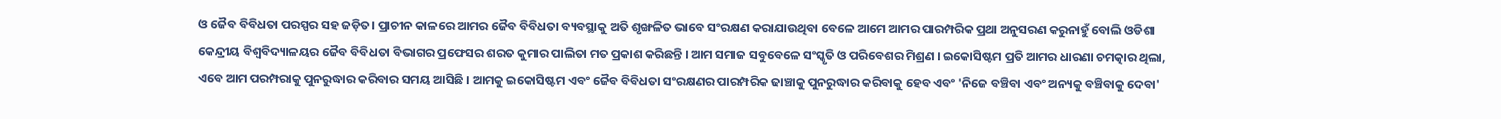ଓ ଜୈବ ବିବିଧତା ପରସ୍ପର ସହ ଜଡ଼ିତ। ପ୍ରାଚୀନ କାଳରେ ଆମର ଜୈବ ବିବିଧତା ବ୍ୟବସ୍ଥାକୁ ଅତି ଶୃଙ୍ଖଳିତ ଭାବେ ସଂରକ୍ଷଣ କରାଯାଉଥିବା ବେଳେ ଆମେ ଆମର ପାରମ୍ପରିକ ପ୍ରଥା ଅନୁସରଣ କରୁନାହୁଁ ବୋଲି ଓଡିଶା କେନ୍ଦ୍ରୀୟ ବିଶ୍ବବିଦ୍ୟାଳୟର ଜୈବ ବିବିଧତା ବିଭାଗର ପ୍ରଫେସର ଶରତ କୁମାର ପାଲିତା ମତ ପ୍ରକାଶ କରିଛନ୍ତି । ଆମ ସମାଜ ସବୁବେଳେ ସଂସ୍କୃତି ଓ ପରିବେଶର ମିଶ୍ରଣ । ଇକୋସିଷ୍ଟମ ପ୍ରତି ଆମର ଧାରଣା ଚମତ୍କାର ଥିଲା, ଏବେ ଆମ ପରମ୍ପରାକୁ ପୁନରୁଦ୍ଧାର କରିବାର ସମୟ ଆସିଛି । ଆମକୁ ଇକୋସିଷ୍ଟମ ଏବଂ ଜୈବ ବିବିଧତା ସଂରକ୍ଷଣର ପାରମ୍ପରିକ ଢାଞ୍ଚାକୁ ପୁନରୁଦ୍ଧାର କରିବାକୁ ହେବ ଏବଂ 'ନିଜେ ବଞ୍ଚିବା ଏବଂ ଅନ୍ୟକୁ ବଞ୍ଚିବାକୁ ଦେବା'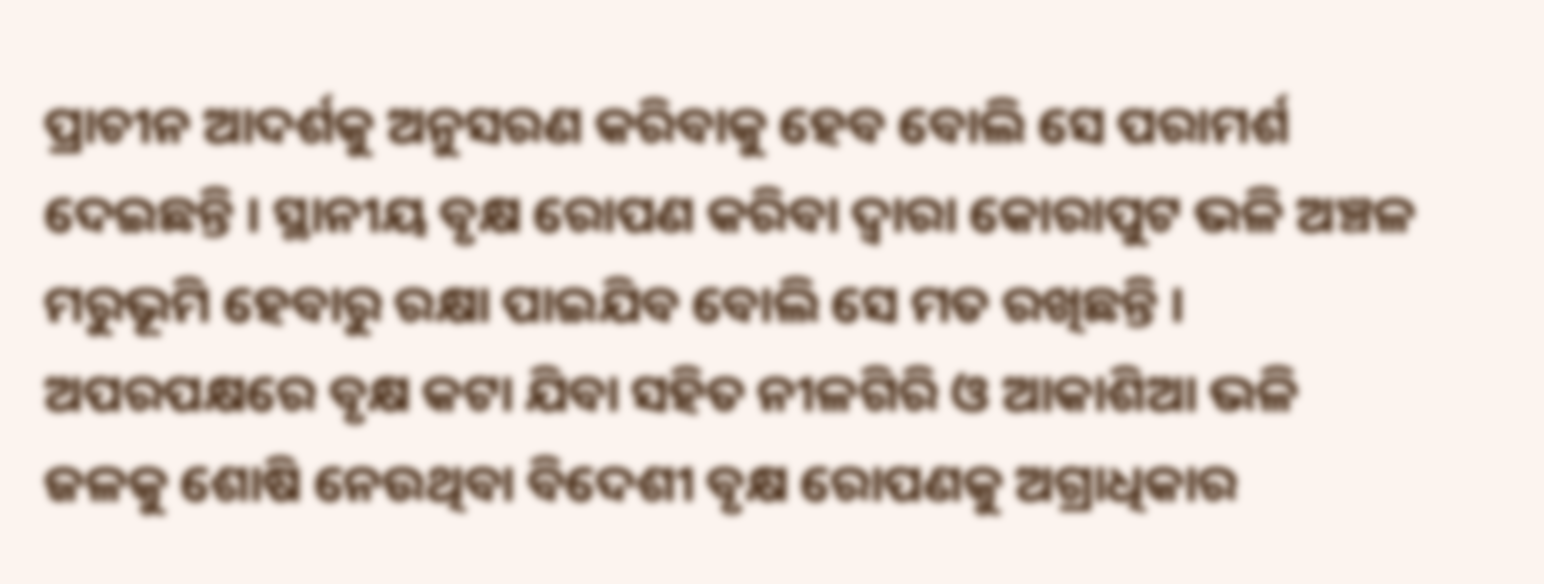ପ୍ରାଚୀନ ଆଦର୍ଶକୁ ଅନୁସରଣ କରିବାକୁ ହେବ ବୋଲି ସେ ପରାମର୍ଶ ଦେଇଛନ୍ତି । ସ୍ଥାନୀୟ ବୃକ୍ଷ ରୋପଣ କରିବା ଦ୍ବାରା କୋରାପୁଟ ଭଳି ଅଞ୍ଚଳ ମରୁଭୂମି ହେବାରୁ ରକ୍ଷା ପାଇଯିବ ବୋଲି ସେ ମତ ରଖିଛନ୍ତି ।
ଅପରପକ୍ଷରେ ବୃକ୍ଷ କଟା ଯିବା ସହିତ ନୀଳଗିରି ଓ ଆକାଶିଆ ଭଳି ଜଳକୁ ଶୋଷି ନେଉଥିବା ବିଦେଶୀ ବୃକ୍ଷ ରୋପଣକୁ ଅଗ୍ରାଧିକାର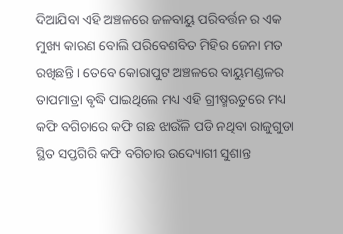ଦିଆଯିବା ଏହି ଅଞ୍ଚଳରେ ଜଳବାୟୁ ପରିବର୍ତ୍ତନ ର ଏକ ମୁଖ୍ୟ କାରଣ ବୋଲି ପରିବେଶବିତ ମିହିର ଜେନା ମତ ରଖିଛନ୍ତି । ତେବେ କୋରାପୁଟ ଅଞ୍ଚଳରେ ବାୟୁମଣ୍ଡଳର ତାପମାତ୍ରା ଵୃଦ୍ଧି ପାଇଥିଲେ ମଧ୍ୟ ଏହି ଗ୍ରୀଷ୍ମଋତୁରେ ମଧ୍ୟ କଫି ବଗିଚାରେ କଫି ଗଛ ଝାଉଁଳି ପଡି ନଥିବା ରାଜୁଗୁଡା ସ୍ଥିତ ସପ୍ତଗିରି କଫି ବଗିଚାର ଉଦ୍ୟୋଗୀ ସୁଶାନ୍ତ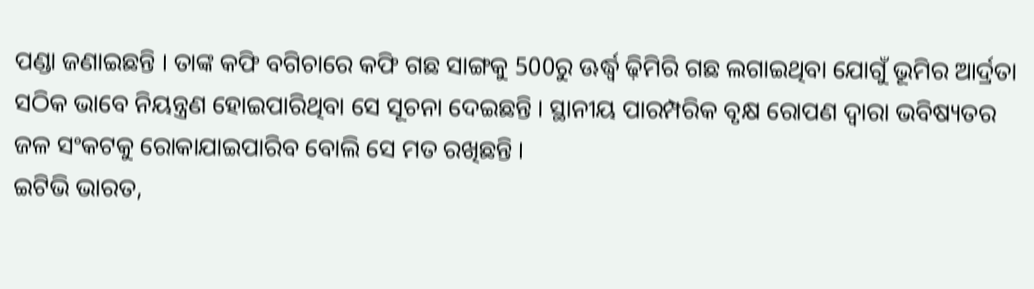ପଣ୍ଡା ଜଣାଇଛନ୍ତି । ତାଙ୍କ କଫି ବଗିଚାରେ କଫି ଗଛ ସାଙ୍ଗକୁ 500ରୁ ଊର୍ଦ୍ଧ୍ବ ଢ଼ିମିରି ଗଛ ଲଗାଇଥିବା ଯୋଗୁଁ ଭୂମିର ଆର୍ଦ୍ରତା ସଠିକ ଭାବେ ନିୟନ୍ତ୍ରଣ ହୋଇପାରିଥିବା ସେ ସୂଚନା ଦେଇଛନ୍ତି । ସ୍ଥାନୀୟ ପାରମ୍ପରିକ ବୃକ୍ଷ ରୋପଣ ଦ୍ବାରା ଭବିଷ୍ୟତର ଜଳ ସଂକଟକୁ ରୋକାଯାଇପାରିବ ବୋଲି ସେ ମତ ରଖିଛନ୍ତି ।
ଇଟିଭି ଭାରତ,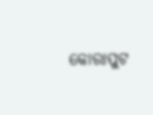କୋରାପୁଟ